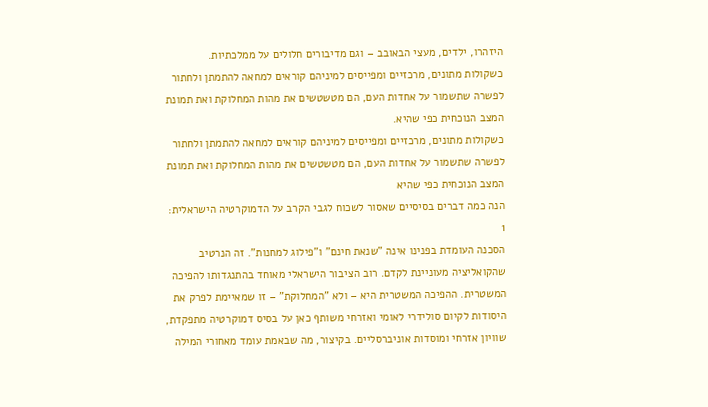היזהרו, ילדים, מעצי הבאובב – וגם מדיבורים חלולים על ממלכתיות.
כשקולות מתונים, מרכזיים ומפייסים למיניהם קוראים למחאה להתמתן ולחתור לפשרה שתשמור על אחדות העם, הם מטשטשים את מהות המחלוקת ואת תמונת המצב הנוכחית כפי שהיא.
כשקולות מתונים, מרכזיים ומפייסים למיניהם קוראים למחאה להתמתן ולחתור לפשרה שתשמור על אחדות העם, הם מטשטשים את מהות המחלוקת ואת תמונת המצב הנוכחית כפי שהיא
הנה כמה דברים בסיסיים שאסור לשכוח לגבי הקרב על הדמוקרטיה הישראלית:
1
הסכנה העומדת בפנינו אינה "שנאת חינם" ו"פילוג למחנות". זה הנרטיב שהקואליציה מעוניינת לקדם. רוב הציבור הישראלי מאוחד בהתנגדותו להפיכה המשטרית. ההפיכה המשטרית היא – ולא "המחלוקת" – זו שמאיימת לפרק את היסודות לקיום סולידרי לאומי ואזרחי משותף כאן על בסיס דמוקרטיה מתפקדת, שוויון אזרחי ומוסדות אוניברסליים. בקיצור, מה שבאמת עומד מאחורי המילה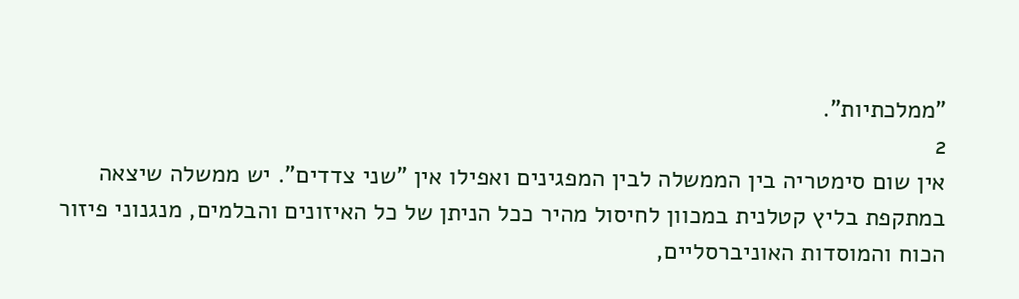"ממלכתיות".
2
אין שום סימטריה בין הממשלה לבין המפגינים ואפילו אין "שני צדדים". יש ממשלה שיצאה במתקפת בליץ קטלנית במכוון לחיסול מהיר ככל הניתן של כל האיזונים והבלמים, מנגנוני פיזור הכוח והמוסדות האוניברסליים,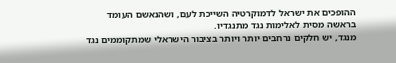ההופכים את ישראל לדמוקרטיה השייכת לעם, ושהנאשם העומד בראשה מסית לאלימות נגד מתנגדיו.
מנגד, יש חלקים נרחבים יותר ויותר בציבור הישראלי שמתקוממים נגד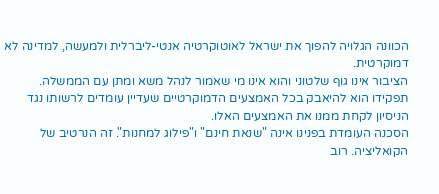הכוונה הגלויה להפוך את ישראל לאוטוקרטיה אנטי-ליברלית ולמעשה, למדינה לא דמוקרטית.
הציבור אינו גוף שלטוני והוא אינו מי שאמור לנהל משא ומתן עם הממשלה. תפקידו הוא להיאבק בכל האמצעים הדמוקרטיים שעדיין עומדים לרשותו נגד הניסיון לקחת ממנו את האמצעים האלו.
הסכנה העומדת בפנינו אינה "שנאת חינם" ו"פילוג למחנות". זה הנרטיב של הקואליציה. רוב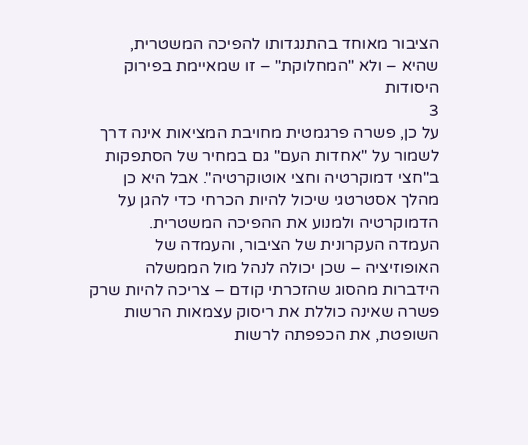הציבור מאוחד בהתנגדותו להפיכה המשטרית, שהיא – ולא "המחלוקת" – זו שמאיימת בפירוק היסודות
3
על כן, פשרה פרגמטית מחויבת המציאות אינה דרך לשמור על "אחדות העם" גם במחיר של הסתפקות ב"חצי דמוקרטיה וחצי אוטוקרטיה". אבל היא כן מהלך אסטרטגי שיכול להיות הכרחי כדי להגן על הדמוקרטיה ולמנוע את ההפיכה המשטרית.
העמדה העקרונית של הציבור, והעמדה של האופוזיציה – שכן יכולה לנהל מול הממשלה הידברות מהסוג שהזכרתי קודם – צריכה להיות שרק פשרה שאינה כוללת את ריסוק עצמאות הרשות השופטת, את הכפפתה לרשות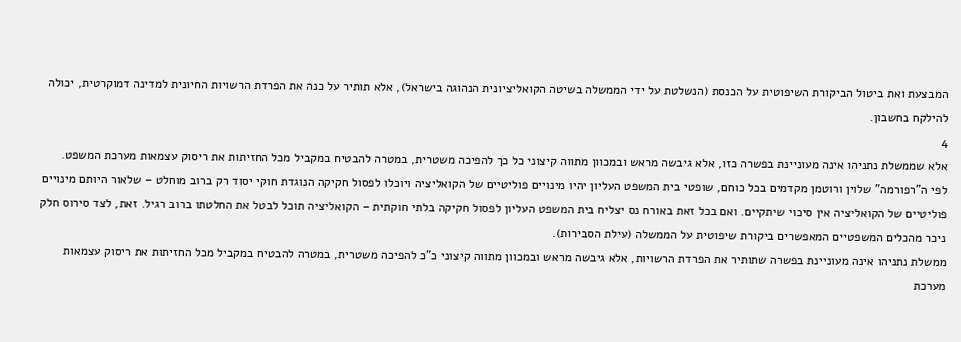המבצעת ואת ביטול הביקורת השיפוטית על הכנסת (הנשלטת על ידי הממשלה בשיטה הקואליציונית הנהוגה בישראל), אלא תותיר על כנה את הפרדת הרשויות החיונית למדינה דמוקרטית, יכולה להילקח בחשבון.
4
אלא שממשלת נתניהו אינה מעוניינת בפשרה כזו, אלא גיבשה מראש ובמכוון מתווה קיצוני כל כך להפיכה משטרית, במטרה להבטיח במקביל מכל החזיתות את ריסוק עצמאות מערכת המשפט.
לפי ה"רפורמה" שלוין ורוטמן מקדמים בכל כוחם, שופטי בית המשפט העליון יהיו מינויים פוליטיים של הקואליציה ויוכלו לפסול חקיקה הנוגדת חוקי יסוד רק ברוב מוחלט – שלאור היותם מינויים פוליטיים של הקואליציה אין סיכוי שיתקיים. ואם בכל זאת באורח נס יצליח בית המשפט העליון לפסול חקיקה בלתי חוקתית – הקואליציה תוכל לבטל את החלטתו ברוב רגיל. זאת, לצד סירוס חלק ניכר מהכלים המשפטיים המאפשרים ביקורת שיפוטית על הממשלה (עילת הסבירות).
ממשלת נתניהו אינה מעוניינת בפשרה שתותיר את הפרדת הרשויות, אלא גיבשה מראש ובמכוון מתווה קיצוני כ"כ להפיכה משטרית, במטרה להבטיח במקביל מכל החזיתות את ריסוק עצמאות מערכת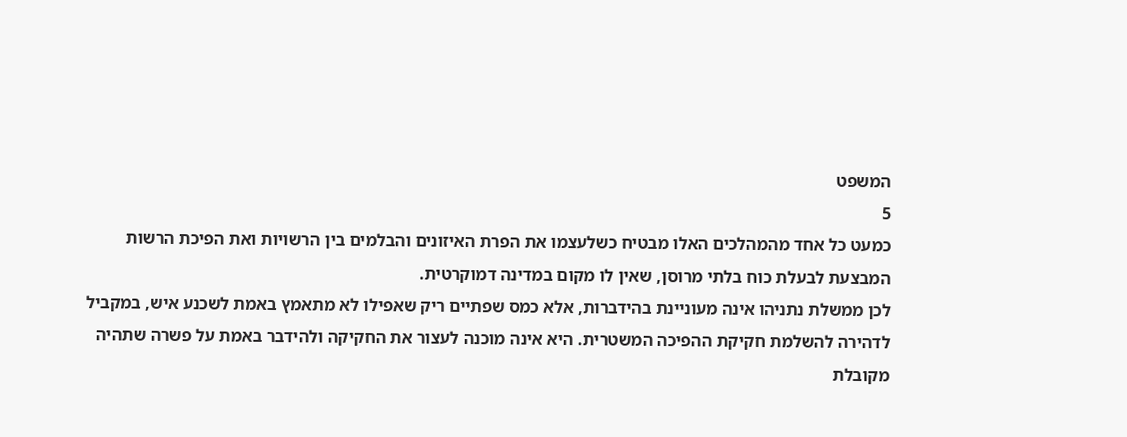המשפט
5
כמעט כל אחד מהמהלכים האלו מבטיח כשלעצמו את הפרת האיזונים והבלמים בין הרשויות ואת הפיכת הרשות המבצעת לבעלת כוח בלתי מרוסן, שאין לו מקום במדינה דמוקרטית.
לכן ממשלת נתניהו אינה מעוניינת בהידברות, אלא כמס שפתיים ריק שאפילו לא מתאמץ באמת לשכנע איש, במקביל לדהירה להשלמת חקיקת ההפיכה המשטרית. היא אינה מוכנה לעצור את החקיקה ולהידבר באמת על פשרה שתהיה מקובלת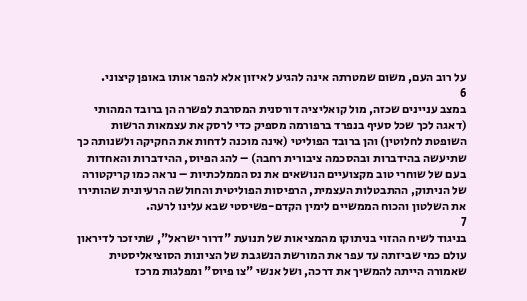על רוב העם, משום שמטרתה אינה להגיע לאיזון אלא להפר אותו באופן קיצוני.
6
במצב עניינים שכזה, מול קואליציה דורסנית המסרבת לפשרה הן ברובד המהותי (דאגה לכך שכל סעיף בנפרד ברפורמה מספיק כדי לרסק את עצמאות הרשות השופטת לחלוטין) והן ברובד הפוליטי (אינה מוכנה לדחות את החקיקה ולשנותה כך שתיעשה בהידברות ובהסכמה ציבורית רחבה) – להג הפיוס, ההידברות והאחדות בעם של שוחרי טוב מקצועיים הנושאים את נס הממלכתיות – נראה כמו קריקטורה של הניתוק, ההתבטלות העצמית, הרפיסות הפוליטית והחולשה הרעיונית שהותירו את השלטון והכוח הממשיים לימין הקדם-פשיסטי שבא עלינו לרעה.
7
בניגוד לשיח ההזוי בניתוקו מהמציאות של תנועת "דרור ישראל", שתיזכר לדיראון עולם כמי שביזתה עד עפר את המורשת הנשגבת של הציונות הסוציאליסטית שאמורה הייתה להמשיך את דרכה, ושל אנשי "צו פיוס" ומפלגות מרכז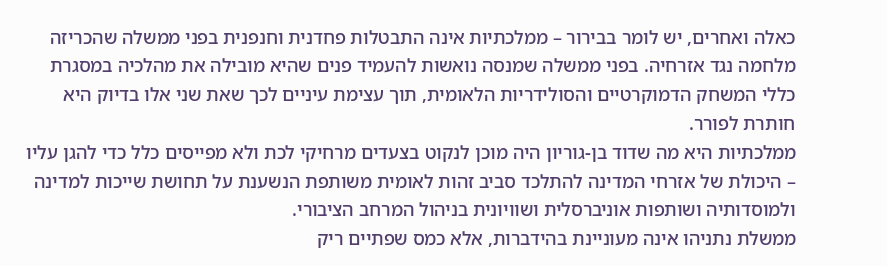כאלה ואחרים, יש לומר בבירור – ממלכתיות אינה התבטלות פחדנית וחנפנית בפני ממשלה שהכריזה מלחמה נגד אזרחיה. בפני ממשלה שמנסה נואשות להעמיד פנים שהיא מובילה את מהלכיה במסגרת כללי המשחק הדמוקרטיים והסולידריות הלאומית, תוך עצימת עיניים לכך שאת שני אלו בדיוק היא חותרת לפורר.
ממלכתיות היא מה שדוד בן-גוריון היה מוכן לנקוט בצעדים מרחיקי לכת ולא מפייסים כלל כדי להגן עליו – היכולת של אזרחי המדינה להתלכד סביב זהות לאומית משותפת הנשענת על תחושת שייכות למדינה ולמוסדותיה ושותפות אוניברסלית ושוויונית בניהול המרחב הציבורי.
ממשלת נתניהו אינה מעוניינת בהידברות, אלא כמס שפתיים ריק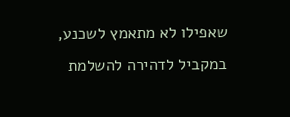שאפילו לא מתאמץ לשכנע, במקביל לדהירה להשלמת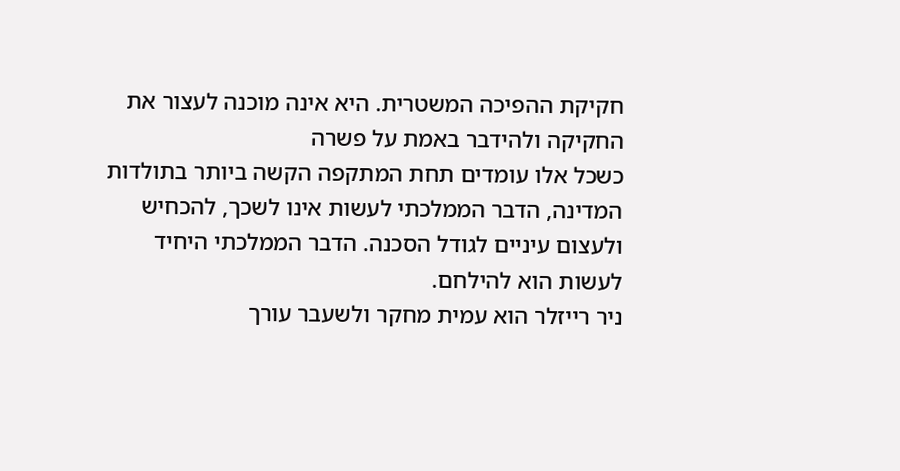חקיקת ההפיכה המשטרית. היא אינה מוכנה לעצור את החקיקה ולהידבר באמת על פשרה
כשכל אלו עומדים תחת המתקפה הקשה ביותר בתולדות המדינה, הדבר הממלכתי לעשות אינו לשכך, להכחיש ולעצום עיניים לגודל הסכנה. הדבר הממלכתי היחיד לעשות הוא להילחם.
ניר רייזלר הוא עמית מחקר ולשעבר עורך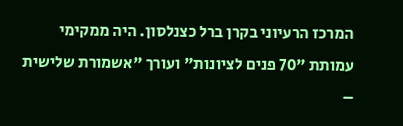המרכז הרעיוני בקרן ברל כצנלסון. היה ממקימי עמותת "70 פנים לציונות" ועורך "אשמורת שלישית –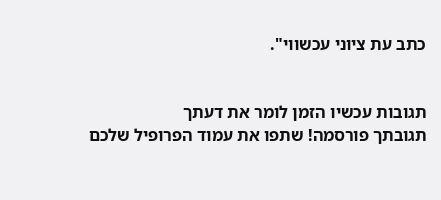כתב עת ציוני עכשווי".


תגובות עכשיו הזמן לומר את דעתך
תגובתך פורסמה! שתפו את עמוד הפרופיל שלכם